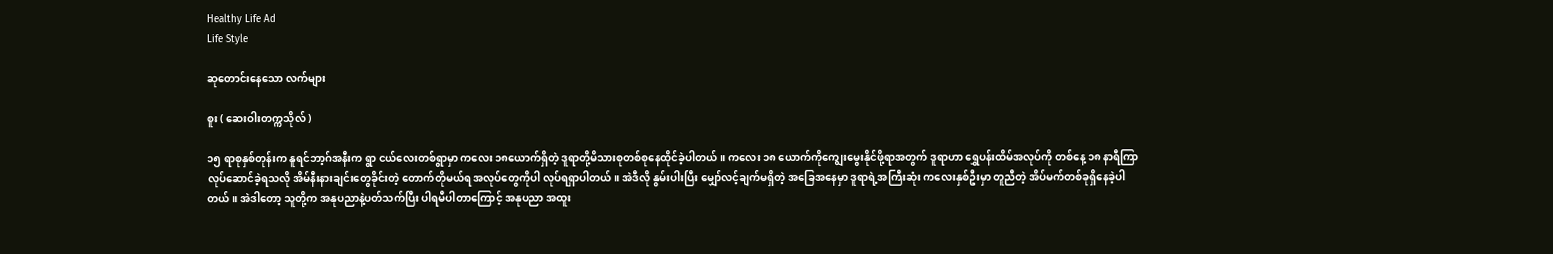Healthy Life Ad
Life Style

ဆုတောင်းနေသော လက်များ

စူး ( ဆေးဝါးတက္ကသိုလ် )

၁၅ ရာစုနှစ်တုန်းက နူရင်ဘာ့ဂ်အနီးက ရွာ ငယ်လေးတစ်ရွာမှာ ကလေး ၁၈ယောက်ရှိတဲ့ ဒူရာတို့မိသားစုတစ်စုနေထိုင်ခဲ့ပါတယ်။ ကလေး ၁၈ ယောက်ကိုကျွေးမွေးနိုင်ဖို့ရာအတွက် ဒူရာဟာ ရွှေပန်းထိမ်အလုပ်ကို တစ်နေ့ ၁၈ နာရီကြာ လုပ်ဆောင်ခဲ့ရသလို အိမ်နီးနားချင်းတွေခိုင်းတဲ့ တောက်တိုမယ်ရ အလုပ်တွေကိုပါ လုပ်ရရှာပါတယ်။ အဲဒီလို နွမ်းပါးပြီး မျှော်လင့်ချက်မရှိတဲ့ အခြေအနေမှာ ဒူရာရဲ့အကြီးဆုံး ကလေးနှစ်ဦးမှာ တူညီတဲ့ အိပ်မက်တစ်ခုရှိနေခဲ့ပါတယ်။ အဲဒါတော့ သူတို့က အနုပညာနဲ့ပတ်သက်ပြီး ပါရမီပါတာကြောင့် အနုပညာ အထူး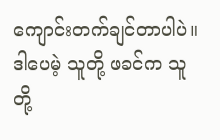ကျောင်းတက်ချင်တာပါပဲ။ ဒါပေမဲ့ သူတို့ ဖခင်က သူတို့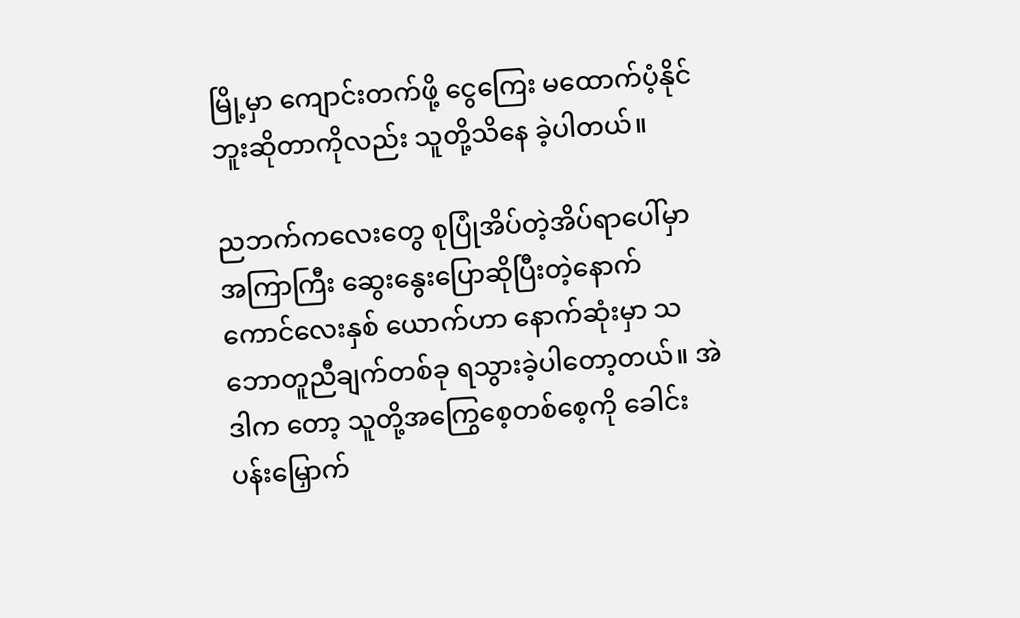မြို့မှာ ကျောင်းတက်ဖို့ ငွေကြေး မထောက်ပံ့နိုင်ဘူးဆိုတာကိုလည်း သူတို့သိနေ ခဲ့ပါတယ်။

ညဘက်ကလေးတွေ စုပြုံအိပ်တဲ့အိပ်ရာပေါ်မှာအကြာကြီး ဆွေးနွေးပြောဆိုပြီးတဲ့နောက် ကောင်လေးနှစ် ယောက်ဟာ နောက်ဆုံးမှာ သဘောတူညီချက်တစ်ခု ရသွားခဲ့ပါတော့တယ်။ အဲဒါက တော့ သူတို့အကြွေစေ့တစ်စေ့ကို ခေါင်းပန်းမြှောက်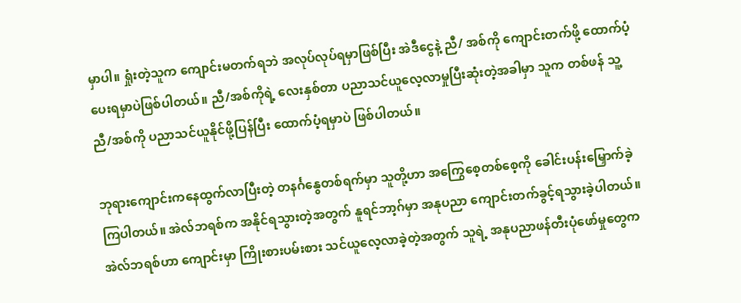မှာပါ။ ရှုံးတဲ့သူက ကျောင်းမတက်ရဘဲ အလုပ်လုပ်ရမှာဖြစ်ပြီး အဲဒီငွေနဲ့ ညီ/ အစ်ကို ကျောင်းတက်ဖို့ ထောက်ပံ့ပေးရမှာပဲဖြစ်ပါတယ်။ ညီ/အစ်ကိုရဲ့ လေးနှစ်တာ ပညာသင်ယူလေ့လာမှုပြီးဆုံးတဲ့အခါမှာ သူက တစ်ဖန် သူ့ညီ/အစ်ကို ပညာသင်ယူနိုင်ဖို့ပြန်ပြီး ထောက်ပံ့ရမှာပဲ ဖြစ်ပါတယ်။

ဘုရားကျောင်းကနေထွက်လာပြီးတဲ့ တနင်္ဂနွေတစ်ရက်မှာ သူတို့ဟာ အကြွေစေ့တစ်စေ့ကို ခေါင်းပန်းမြှောက်ခဲ့ကြပါတယ်။ အဲလ်ဘရစ်က အနိုင်ရသွားတဲ့အတွက် နူရင်ဘာ့ဂ်မှာ အနုပညာ ကျောင်းတက်ခွင့်ရသွားခဲ့ပါတယ်။ အဲလ်ဘရစ်ဟာ ကျောင်းမှာ ကြိုးစားပမ်းစား သင်ယူလေ့လာခဲ့တဲ့အတွက် သူရဲ့ အနုပညာဖန်တီးပုံဖော်မှုတွေက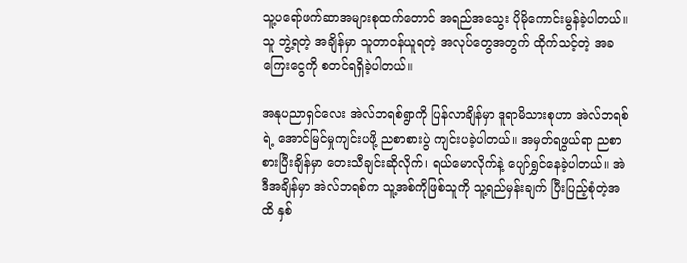သူ့ပရော်ဖက်ဆာအများစုထက်တောင် အရည်အသွေး ပိုမိုကောင်းမွန်ခဲ့ပါတယ်။ သူ ဘွဲ့ရတဲ့ အချိန်မှာ သူတာဝန်ယူရတဲ့ အလုပ်တွေအတွက် ထိုက်သင့်တဲ့ အခကြေးငွေကို စတင်ရရှိခဲ့ပါတယ်။

အနုပညာရှင်လေး အဲလ်ဘရစ်ရွာကို ပြန်လာချိန်မှာ ဒူရာမိသားစုဟာ အဲလ်ဘရစ်ရဲ့ အောင်မြင်မှုကျင်းပဖို့ ညစာစားပွဲ ကျင်းပခဲ့ပါတယ်။ အမှတ်ရဖွယ်ရာ ညစာစားပြီးချိန်မှာ တေးသီချင်းဆိုလိုက်၊ ရယ်မောလိုက်နဲ့ ပျော်ရွှင်နေခဲ့ပါတယ်။ အဲဒီအချိန်မှာ အဲလ်ဘရစ်က သူ့အစ်ကိုဖြစ်သူကို သူ့ရည်မှန်းချက် ပြီးပြည့်စုံတဲ့အထိ နှစ်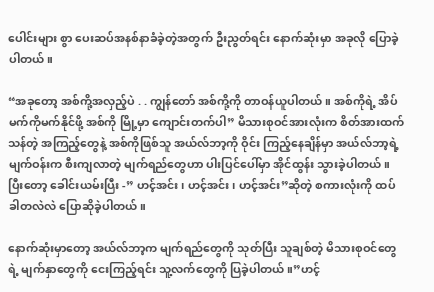ပေါင်းများ စွာ ပေးဆပ်အနစ်နာခံခဲ့တဲ့အတွက် ဦးညွတ်ရင်း နောက်ဆုံးမှာ အခုလို ပြောခဲ့ပါတယ်။

“အခုတော့ အစ်ကို့အလှည့်ပဲ . . ကျွန်တော် အစ်ကို့ကို တာဝန်ယူပါတယ်။ အစ်ကိုရဲ့ အိပ်မက်ကိုမက်နိုင်ဖို့ အစ်ကို မြို့မှာ ကျောင်းတက်ပါ” မိသားစုဝင်အားလုံးက စိတ်အားထက်သန်တဲ့ အကြည့်တွေနဲ့ အစ်ကိုဖြစ်သူ အယ်လ်ဘာ့ကို ဝိုင်း ကြည့်နေချိန်မှာ အယ်လ်ဘာ့ရဲ့ မျက်ဝန်းက စီးကျလာတဲ့ မျက်ရည်တွေဟာ ပါးပြင်ပေါ်မှာ အိုင်ထွန်း သွားခဲ့ပါတယ်။ ပြီးတော့ ခေါင်းယမ်းပြီး -” ဟင့်အင်း၊ ဟင့်အင်း၊ ဟင့်အင်း”ဆိုတဲ့ စကားလုံးကို ထပ်ခါတလဲလဲ ပြောဆိုခဲ့ပါတယ်။

နောက်ဆုံးမှာတော့ အယ်လ်ဘာ့က မျက်ရည်တွေကို သုတ်ပြီး သူချစ်တဲ့ မိသားစုဝင်တွေရဲ့ မျက်နှာတွေကို ငေးကြည့်ရင်း သူ့လက်တွေကို ပြခဲ့ပါတယ်။”ဟင့်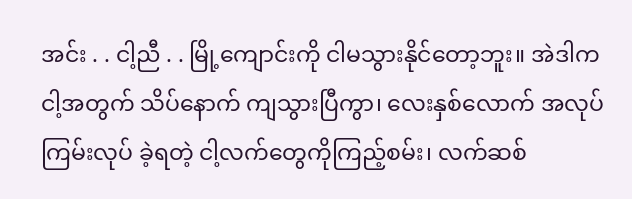အင်း . . ငါ့ညီ . . မြို့ကျောင်းကို ငါမသွားနိုင်တော့ဘူး။ အဲဒါက ငါ့အတွက် သိပ်နောက် ကျသွားပြီကွာ၊ လေးနှစ်လောက် အလုပ်ကြမ်းလုပ် ခဲ့ရတဲ့ ငါ့လက်တွေကိုကြည့်စမ်း၊ လက်ဆစ်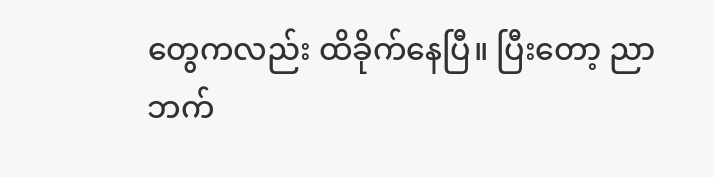တွေကလည်း ထိခိုက်နေပြီ။ ပြီးတော့ ညာဘက်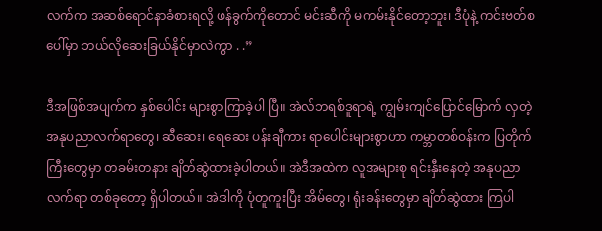လက်က အဆစ်ရောင်နာခံစားရလို့ ဖန်ခွက်ကိုတောင် မင်းဆီကို မကမ်းနိုင်တော့ဘူး၊ ဒီပုံနဲ့ ကင်းဗတ်စပေါ်မှာ ဘယ်လိုဆေးခြယ်နိုင်မှာလဲကွာ . .”

ဒီအဖြစ်အပျက်က နှစ်ပေါင်း များစွာကြာခဲ့ပါ ပြီ။ အဲလ်ဘရစ်ဒူရာရဲ့ ကျွမ်းကျင်ပြောင်မြောက် လှတဲ့ အနုပညာလက်ရာတွေ၊ ဆီဆေး၊ ရေဆေး ပန်းချီကား ရာပေါင်းများစွာဟာ ကမ္ဘာတစ်ဝန်းက ပြတိုက်ကြီးတွေမှာ တခမ်းတနား ချိတ်ဆွဲထားခဲ့ပါတယ်။ အဲဒီအထဲက လူအများစု ရင်းနှီးနေတဲ့ အနုပညာလက်ရာ တစ်ခုတော့ ရှိပါတယ်။ အဲဒါကို ပုံတူကူးပြီး အိမ်တွေ၊ ရုံးခန်းတွေမှာ ချိတ်ဆွဲထား ကြပါ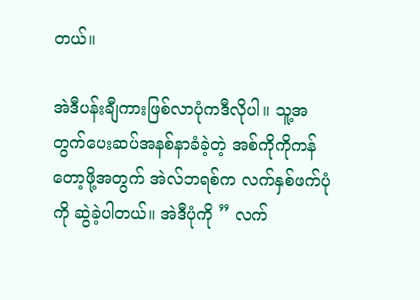တယ်။

အဲဒီပန်းချီကားဖြစ်လာပုံကဒီလိုပါ။ သူ့အ တွက်ပေးဆပ်အနစ်နာခံခဲ့တဲ့ အစ်ကိုကိုကန်တော့ဖို့အတွက် အဲလ်ဘရစ်က လက်နှစ်ဖက်ပုံကို ဆွဲခဲ့ပါတယ်။ အဲဒီပုံကို ” လက်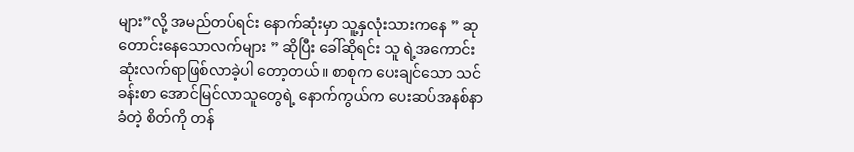များ”လို့ အမည်တပ်ရင်း နောက်ဆုံးမှာ သူ့နှလုံးသားကနေ ” ဆု တောင်းနေသောလက်များ ” ဆိုပြီး ခေါ်ဆိုရင်း သူ ရဲ့အကောင်းဆုံးလက်ရာဖြစ်လာခဲ့ပါ တော့တယ်။ စာစုက ပေးချင်သော သင်ခန်းစာ အောင်မြင်လာသူတွေရဲ့ နောက်ကွယ်က ပေးဆပ်အနစ်နာခံတဲ့ စိတ်ကို တန်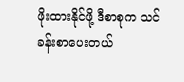ဖိုးထားနိုင်ဖို့ ဒီစာစုက သင်ခန်းစာပေးတယ်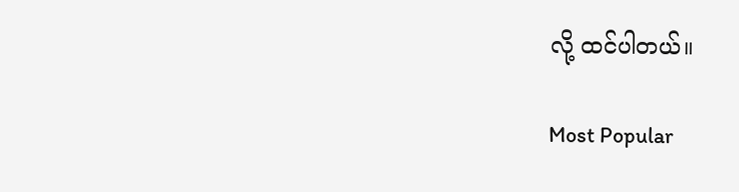လို့ ထင်ပါတယ်။

Most Popular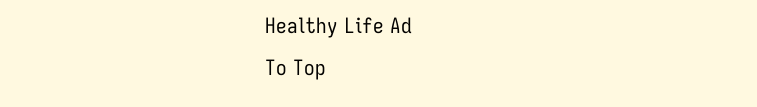Healthy Life Ad
To Top